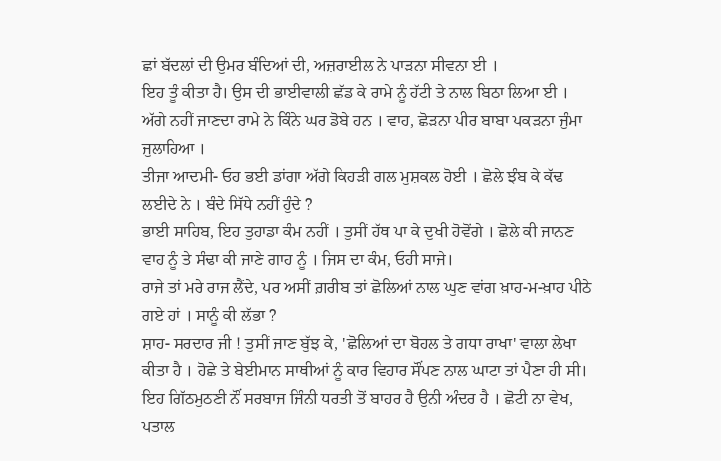ਛਾਂ ਬੱਦਲਾਂ ਦੀ ਉਮਰ ਬੰਦਿਆਂ ਦੀ, ਅਜ਼ਰਾਈਲ ਨੇ ਪਾੜਨਾ ਸੀਵਨਾ ਈ ।
ਇਹ ਤੂੰ ਕੀਤਾ ਹੈ। ਉਸ ਦੀ ਭਾਈਵਾਲੀ ਛੱਡ ਕੇ ਰਾਮੇ ਨੂੰ ਹੱਟੀ ਤੇ ਨਾਲ ਬਿਠਾ ਲਿਆ ਈ । ਅੱਗੇ ਨਹੀਂ ਜਾਣਦਾ ਰਾਮੇ ਨੇ ਕਿੰਨੇ ਘਰ ਡੋਬੇ ਹਨ । ਵਾਹ, ਛੋੜਨਾ ਪੀਰ ਬਾਬਾ ਪਕੜਨਾ ਜੁੰਮਾ ਜੁਲਾਹਿਆ ।
ਤੀਜਾ ਆਦਮੀ- ਓਹ ਭਈ ਡਾਂਗਾ ਅੱਗੇ ਕਿਹੜੀ ਗਲ ਮੁਸ਼ਕਲ ਹੋਈ । ਛੋਲੇ ਝੰਬ ਕੇ ਕੱਢ ਲਈਦੇ ਨੇ । ਬੰਦੇ ਸਿੱਧੇ ਨਹੀਂ ਹੁੰਦੇ ?
ਭਾਈ ਸਾਹਿਬ, ਇਹ ਤੁਹਾਡਾ ਕੰਮ ਨਹੀਂ । ਤੁਸੀਂ ਹੱਥ ਪਾ ਕੇ ਦੁਖੀ ਹੋਵੋਂਗੇ । ਛੋਲੇ ਕੀ ਜਾਨਣ ਵਾਹ ਨੂੰ ਤੇ ਸੰਢਾ ਕੀ ਜਾਣੇ ਗਾਹ ਨੂੰ । ਜਿਸ ਦਾ ਕੰਮ, ਓਹੀ ਸਾਜੇ।
ਰਾਜੇ ਤਾਂ ਮਰੇ ਰਾਜ ਲੈਂਦੇ, ਪਰ ਅਸੀਂ ਗ਼ਰੀਬ ਤਾਂ ਛੋਲਿਆਂ ਨਾਲ ਘੁਣ ਵਾਂਗ ਖ਼ਾਹ-ਮ-ਖ਼ਾਹ ਪੀਠੇ ਗਏ ਹਾਂ । ਸਾਨੂੰ ਕੀ ਲੱਭਾ ?
ਸ਼ਾਹ- ਸਰਦਾਰ ਜੀ ! ਤੁਸੀਂ ਜਾਣ ਬੁੱਝ ਕੇ, 'ਛੋਲਿਆਂ ਦਾ ਬੋਹਲ ਤੇ ਗਧਾ ਰਾਖਾ' ਵਾਲਾ ਲੇਖਾ ਕੀਤਾ ਹੈ । ਹੋਛੇ ਤੇ ਬੇਈਮਾਨ ਸਾਥੀਆਂ ਨੂੰ ਕਾਰ ਵਿਹਾਰ ਸੌਂਪਣ ਨਾਲ ਘਾਟਾ ਤਾਂ ਪੈਣਾ ਹੀ ਸੀ।
ਇਹ ਗਿੱਠਮੁਠਣੀ ਨੌਂ ਸਰਬਾਜ ਜਿੰਨੀ ਧਰਤੀ ਤੋਂ ਬਾਹਰ ਹੈ ਉਨੀ ਅੰਦਰ ਹੈ । ਛੋਟੀ ਨਾ ਵੇਖ, ਪਤਾਲ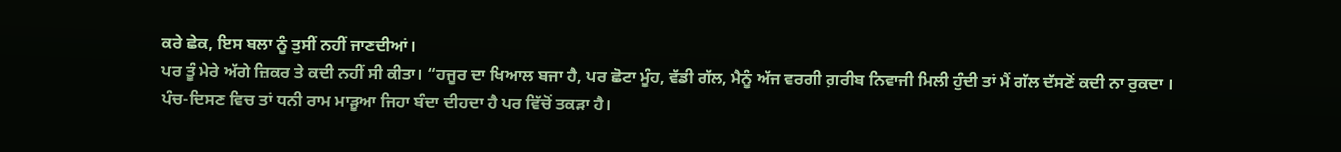ਕਰੇ ਛੇਕ, ਇਸ ਬਲਾ ਨੂੰ ਤੁਸੀਂ ਨਹੀਂ ਜਾਣਦੀਆਂ।
ਪਰ ਤੂੰ ਮੇਰੇ ਅੱਗੇ ਜ਼ਿਕਰ ਤੇ ਕਦੀ ਨਹੀਂ ਸੀ ਕੀਤਾ। “ਹਜੂਰ ਦਾ ਖਿਆਲ ਬਜਾ ਹੈ, ਪਰ ਛੋਟਾ ਮੂੰਹ, ਵੱਡੀ ਗੱਲ, ਮੈਨੂੰ ਅੱਜ ਵਰਗੀ ਗ਼ਰੀਬ ਨਿਵਾਜੀ ਮਿਲੀ ਹੁੰਦੀ ਤਾਂ ਮੈਂ ਗੱਲ ਦੱਸਣੋਂ ਕਦੀ ਨਾ ਰੁਕਦਾ ।
ਪੰਚ-ਦਿਸਣ ਵਿਚ ਤਾਂ ਧਨੀ ਰਾਮ ਮਾੜੂਆ ਜਿਹਾ ਬੰਦਾ ਦੀਹਦਾ ਹੈ ਪਰ ਵਿੱਚੋਂ ਤਕੜਾ ਹੈ।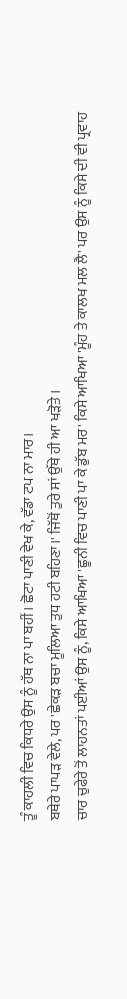ਤੂੰ ਕਾਹਲੀ ਵਿਚ ਕਿਧਰੇ ਉਸ ਨੂੰ ਹੱਥ ਨਾ ਪਾ ਬਹੀਂ। ਛੋਟਾ ਪਾਣੀ ਵੇਖ ਕੇ, ਵੱਡਾ ਟਪ ਨਾ ਮਾਰ।
ਬਥੇਰੇ ਪਾਪੜ ਵੇਲੇ, ਪਰ 'ਛੇਕੜ ਬਚਾ ਮੂਲਿਆ ਤੁਧ ਹਟੀ ਬਹਿਣਾ।' ਜਿੱਥੋਂ ਤੁਰੇ ਸਾਂ ਉੱਥੇ ਹੀ ਆ ਖੜੋਤੇ ।
ਚਾਰ ਚੁਫੇਰੇ ਤੋਂ ਲਾਹਨਤਾਂ ਪਈਆਂ ਉਸ ਨੂੰ, ਕਿਸੇ ਆਖਿਆ 'ਛੂਨੀ ਵਿਚ ਪਾਣੀ ਪਾ ਕੇ ਡੁੱਬ ਮਰ' ਕਿਸੇ ਆਖਿਆ 'ਮੂੰਹ ਤੇ ਕਾਲਖ ਮਲ ਲੈ' ਪਰ ਉਸ ਨੂੰ ਕਿਸੇ ਦੀ ਵੀ ਪ੍ਰਵਾਹ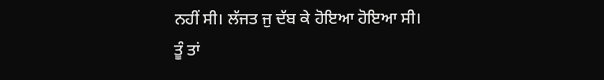ਨਹੀਂ ਸੀ। ਲੱਜਤ ਜੁ ਦੱਬ ਕੇ ਹੋਇਆ ਹੋਇਆ ਸੀ।
ਤੂੰ ਤਾਂ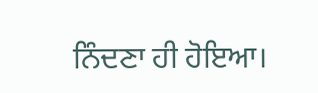ਨਿੰਦਣਾ ਹੀ ਹੋਇਆ।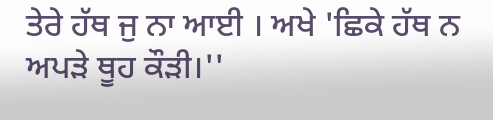ਤੇਰੇ ਹੱਥ ਜੁ ਨਾ ਆਈ । ਅਖੇ 'ਛਿਕੇ ਹੱਥ ਨ ਅਪੜੇ ਥੂਹ ਕੌੜੀ।''